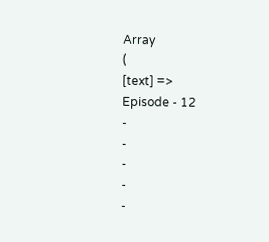Array
(
[text] =>
Episode - 12
-
-
-
-
-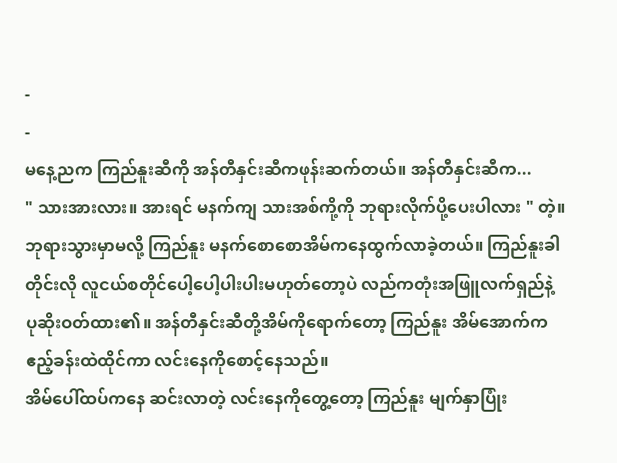-
-
မနေ့ညက ကြည်နူးဆီကို အန်တီနှင်းဆီကဖုန်းဆက်တယ်။ အန်တီနှင်းဆီက...
" သားအားလား။ အားရင် မနက်ကျ သားအစ်ကို့ကို ဘုရားလိုက်ပို့ပေးပါလား " တဲ့။
ဘုရားသွားမှာမလို့ ကြည်နူး မနက်စောစောအိမ်ကနေထွက်လာခဲ့တယ်။ ကြည်နူးခါတိုင်းလို လူငယ်စတိုင်ပေါ့ပေါ့ပါးပါးမဟုတ်တော့ပဲ လည်ကတုံးအဖြူလက်ရှည်နဲ့ ပုဆိုးဝတ်ထား၏။ အန်တီနှင်းဆီတို့အိမ်ကိုရောက်တော့ ကြည်နူး အိမ်အောက်က ဧည့်ခန်းထဲထိုင်ကာ လင်းနေကိုစောင့်နေသည်။
အိမ်ပေါ်ထပ်ကနေ ဆင်းလာတဲ့ လင်းနေကိုတွေ့တော့ ကြည်နူး မျက်နှာပြုံး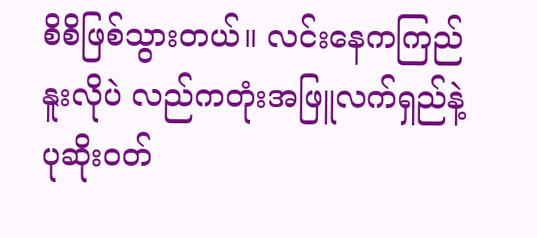စိစိဖြစ်သွားတယ်။ လင်းနေကကြည်နူးလိုပဲ လည်ကတုံးအဖြူလက်ရှည်နဲ့ ပုဆိုးဝတ်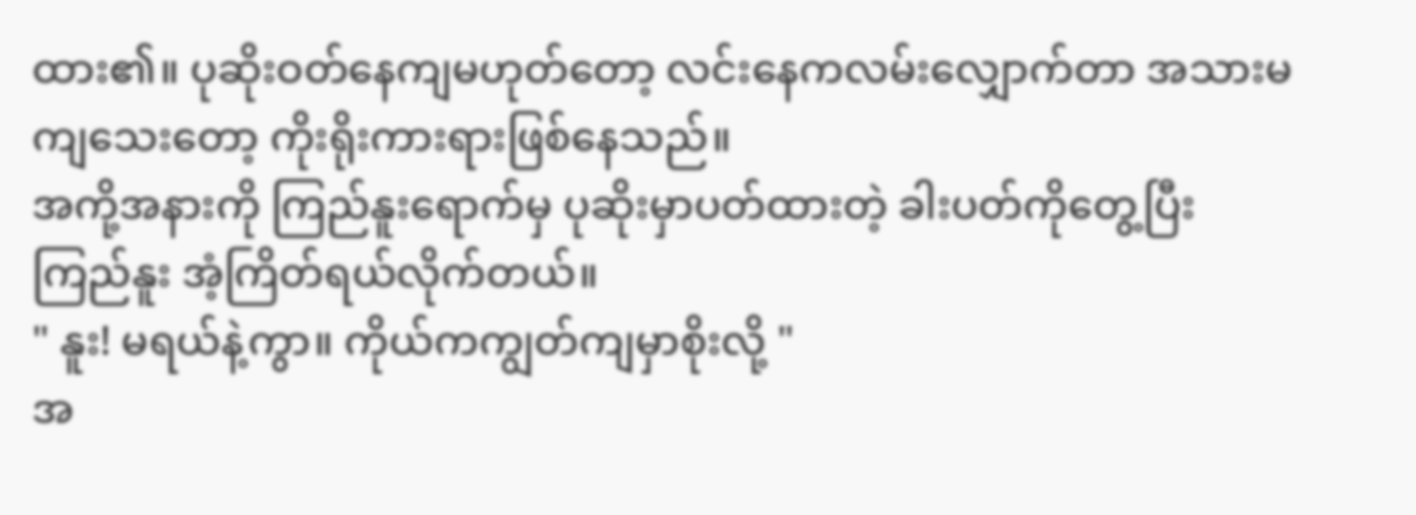ထား၏။ ပုဆိုးဝတ်နေကျမဟုတ်တော့ လင်းနေကလမ်းလျှောက်တာ အသားမကျသေးတော့ ကိုးရိုးကားရားဖြစ်နေသည်။
အကို့အနားကို ကြည်နူးရောက်မှ ပုဆိုးမှာပတ်ထားတဲ့ ခါးပတ်ကိုတွေ့ပြီး ကြည်နူး အံ့ကြိတ်ရယ်လိုက်တယ်။
" နူး! မရယ်နဲ့ကွာ။ ကိုယ်ကကျွတ်ကျမှာစိုးလို့ "
အ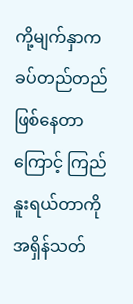ကို့မျက်နှာက ခပ်တည်တည်ဖြစ်နေတာကြောင့် ကြည်နူးရယ်တာကိုအရှိန်သတ်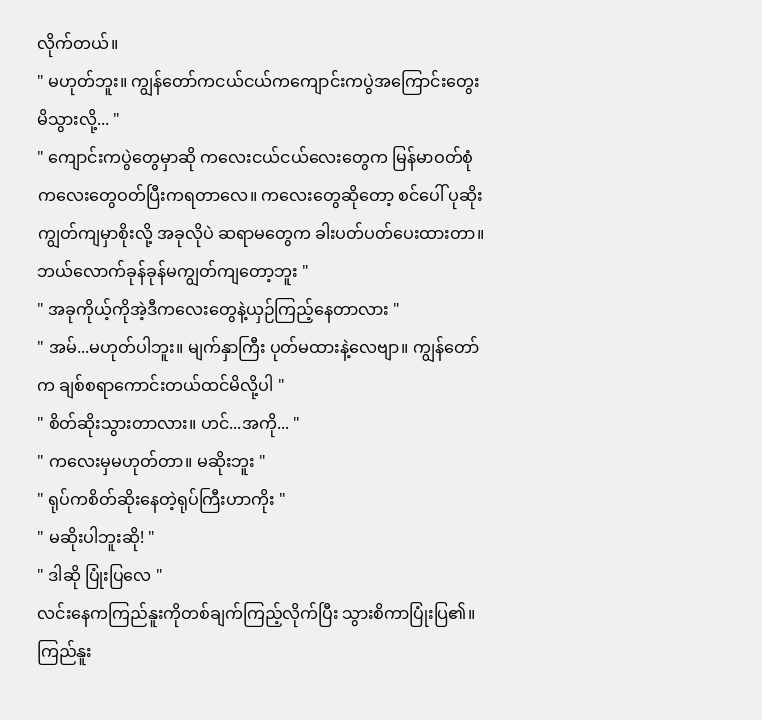လိုက်တယ်။
" မဟုတ်ဘူး။ ကျွန်တော်ကငယ်ငယ်ကကျောင်းကပွဲအကြောင်းတွေးမိသွားလို့... "
" ကျောင်းကပွဲတွေမှာဆို ကလေးငယ်ငယ်လေးတွေက မြန်မာဝတ်စုံကလေးတွေဝတ်ပြီးကရတာလေ။ ကလေးတွေဆိုတော့ စင်ပေါ် ပုဆိုးကျွတ်ကျမှာစိုးလို့ အခုလိုပဲ ဆရာမတွေက ခါးပတ်ပတ်ပေးထားတာ။ ဘယ်လောက်ခုန်ခုန်မကျွတ်ကျတော့ဘူး "
" အခုကိုယ့်ကိုအဲ့ဒီကလေးတွေနဲ့ယှဉ်ကြည့်နေတာလား "
" အမ်...မဟုတ်ပါဘူး။ မျက်နှာကြီး ပုတ်မထားနဲ့လေဗျာ။ ကျွန်တော်က ချစ်စရာကောင်းတယ်ထင်မိလို့ပါ "
" စိတ်ဆိုးသွားတာလား။ ဟင်...အကို... "
" ကလေးမှမဟုတ်တာ။ မဆိုးဘူး "
" ရုပ်ကစိတ်ဆိုးနေတဲ့ရုပ်ကြီးဟာကိုး "
" မဆိုးပါဘူးဆို! "
" ဒါဆို ပြုံးပြလေ "
လင်းနေကကြည်နူးကိုတစ်ချက်ကြည့်လိုက်ပြီး သွားစိကာပြုံးပြ၏။ ကြည်နူး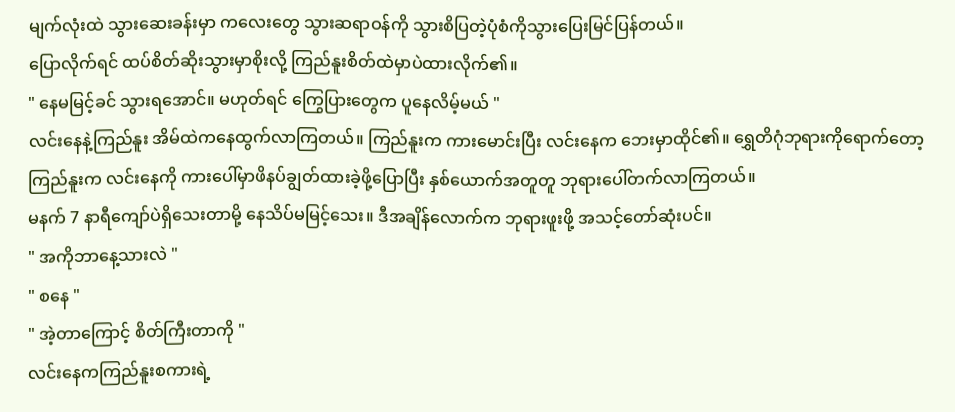မျက်လုံးထဲ သွားဆေးခန်းမှာ ကလေးတွေ သွားဆရာဝန်ကို သွားစိပြတဲ့ပုံစံကိုသွားပြေးမြင်ပြန်တယ်။
ပြောလိုက်ရင် ထပ်စိတ်ဆိုးသွားမှာစိုးလို့ ကြည်နူးစိတ်ထဲမှာပဲထားလိုက်၏။
" နေမမြင့်ခင် သွားရအောင်။ မဟုတ်ရင် ကြွေပြားတွေက ပူနေလိမ့်မယ် "
လင်းနေနဲ့ကြည်နူး အိမ်ထဲကနေထွက်လာကြတယ်။ ကြည်နူးက ကားမောင်းပြီး လင်းနေက ဘေးမှာထိုင်၏။ ရွှေတိဂုံဘုရားကိုရောက်တော့ ကြည်နူးက လင်းနေကို ကားပေါ်မှာဖိနပ်ချွတ်ထားခဲ့ဖို့ပြောပြီး နှစ်ယောက်အတူတူ ဘုရားပေါ်တက်လာကြတယ်။
မနက် 7 နာရီကျော်ပဲရှိသေးတာမို့ နေသိပ်မမြင့်သေး။ ဒီအချိန်လောက်က ဘုရားဖူးဖို့ အသင့်တော်ဆုံးပင်။
" အကိုဘာနေ့သားလဲ "
" စနေ "
" အဲ့တာကြောင့် စိတ်ကြီးတာကို "
လင်းနေကကြည်နူးစကားရဲ့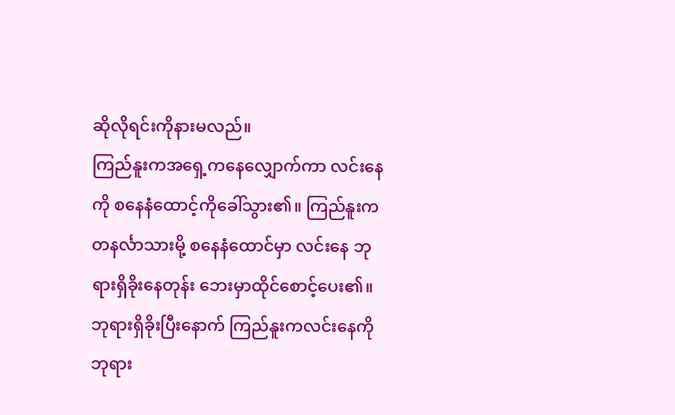ဆိုလိုရင်းကိုနားမလည်။
ကြည်နူးကအရှေ့ကနေလျှောက်ကာ လင်းနေကို စနေနံထောင့်ကိုခေါ်သွား၏။ ကြည်နူးက တနင်္လာသားမို့ စနေနံထောင်မှာ လင်းနေ ဘုရားရှိခိုးနေတုန်း ဘေးမှာထိုင်စောင့်ပေး၏။ ဘုရားရှိခိုးပြီးနောက် ကြည်နူးကလင်းနေကို ဘုရား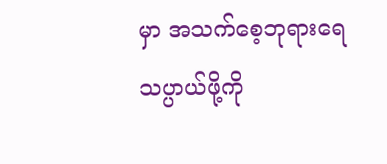မှာ အသက်စေ့ဘုရားရေသပ္ပာယ်ဖို့ကို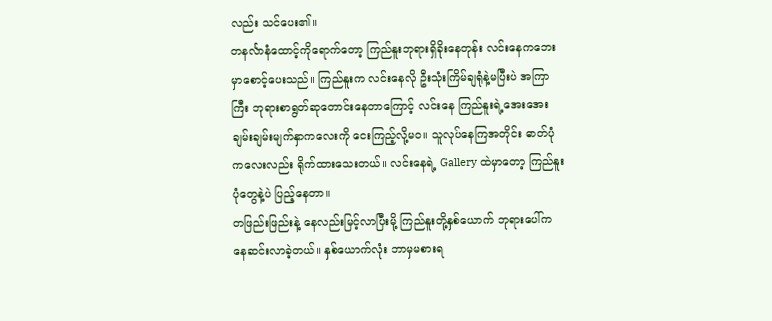လည်း သင်ပေး၏။
တနင်္လာနံထောင့်ကိုရောက်တော့ ကြည်နူးဘုရားရှိခိုးနေတုန်း လင်းနေကဘေးမှာစောင့်ပေးသည်။ ကြည်နူးက လင်းနေလို ဦးသုံးကြိမ်ချရုံနဲ့မပြီးပဲ အကြာကြီး ဘုရားစာရွတ်ဆုတောင်းနေတာကြောင့် လင်းနေ ကြည်နူးရဲ့အေးအေးချမ်းချမ်းမျက်နှာကလေးကို ငေးကြည့်လို့မဝ။ သူလုပ်နေကြအတိုင်း ဓာတ်ပုံကလေးလည်း ရိုက်ထားသေးတယ်။ လင်းနေရဲ့ Gallery ထဲမှာတော့ ကြည်နူးပုံတွေနဲ့ပဲ ပြည့်နေတာ။
တဖြည်းဖြည်းနဲ့ နေလည်းမြင့်လာပြီးမို့ ကြည်နူးတို့နှစ်ယောက် ဘုရားပေါ်ကနေဆင်းလာခဲ့တယ်။ နှစ်ယောက်လုံး ဘာမှမစားရ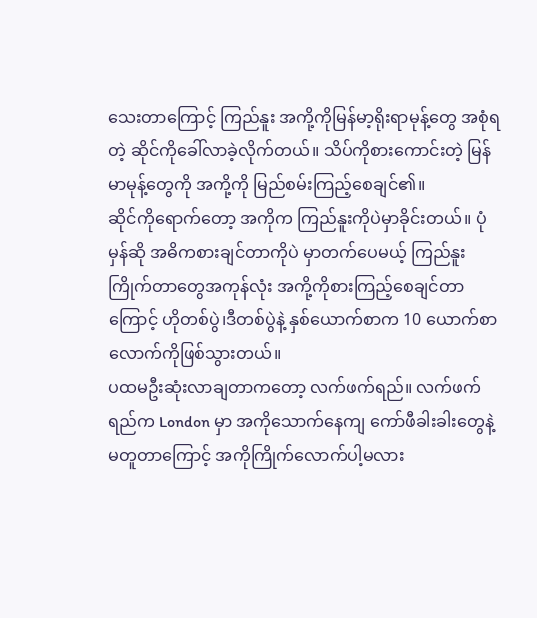သေးတာကြောင့် ကြည်နူး အကို့ကိုမြန်မာ့ရိုးရာမုန့်တွေ အစုံရတဲ့ ဆိုင်ကိုခေါ်လာခဲ့လိုက်တယ်။ သိပ်ကိုစားကောင်းတဲ့ မြန်မာမုန့်တွေကို အကို့ကို မြည်စမ်းကြည့်စေချင်၏။
ဆိုင်ကိုရောက်တော့ အကိုက ကြည်နူးကိုပဲမှာခိုင်းတယ်။ ပုံမှန်ဆို အဓိကစားချင်တာကိုပဲ မှာတက်ပေမယ့် ကြည်နူးကြိုက်တာတွေအကုန်လုံး အကို့ကိုစားကြည့်စေချင်တာကြောင့် ဟိုတစ်ပွဲ၊ဒီတစ်ပွဲနဲ့ နှစ်ယောက်စာက 10 ယောက်စာလောက်ကိုဖြစ်သွားတယ်။
ပထမဦးဆုံးလာချတာကတော့ လက်ဖက်ရည်။ လက်ဖက်ရည်က London မှာ အကိုသောက်နေကျ ကော်ဖီခါးခါးတွေနဲ့မတူတာကြောင့် အကိုကြိုက်လောက်ပါ့မလား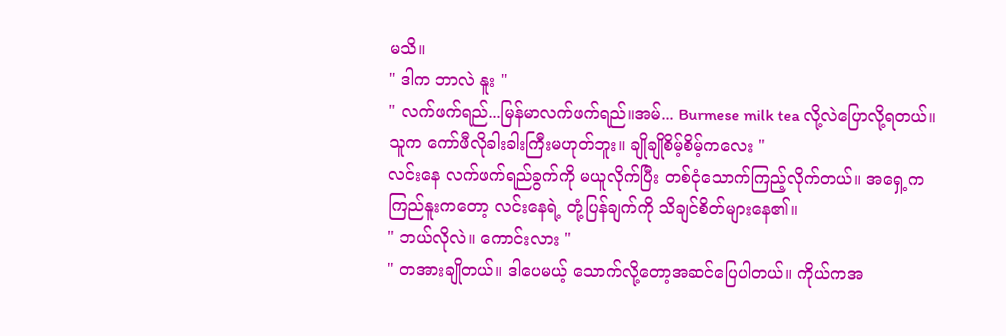မသိ။
" ဒါက ဘာလဲ နူး "
" လက်ဖက်ရည်...မြန်မာလက်ဖက်ရည်။အမ်... Burmese milk tea လို့လဲပြောလို့ရတယ်။ သူက ကော်ဖီလိုခါးခါးကြီးမဟုတ်ဘူး။ ချိုချိုစိမ့်စိမ့်ကလေး "
လင်းနေ လက်ဖက်ရည်ခွက်ကို မယူလိုက်ပြီး တစ်ငုံသောက်ကြည့်လိုက်တယ်။ အရှေ့က ကြည်နူးကတော့ လင်းနေရဲ့ တုံ့ပြန်ချက်ကို သိချင်စိတ်များနေ၏။
" ဘယ်လိုလဲ။ ကောင်းလား "
" တအားချိုတယ်။ ဒါပေမယ့် သောက်လို့တော့အဆင်ပြေပါတယ်။ ကိုယ်ကအ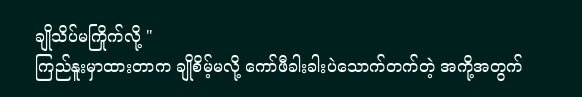ချိုသိပ်မကြိုက်လို့ "
ကြည်နူးမှာထားတာက ချိုစိမ့်မလို့ ကော်ဖီခါးခါးပဲသောက်တက်တဲ့ အကို့အတွက်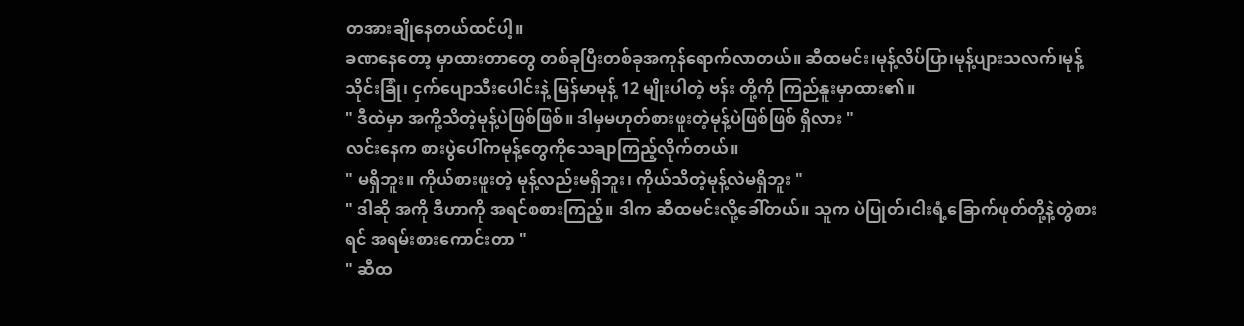တအားချိုနေတယ်ထင်ပါ့။
ခဏနေတော့ မှာထားတာတွေ တစ်ခုပြီးတစ်ခုအကုန်ရောက်လာတယ်။ ဆီထမင်း၊မုန့်လိပ်ပြာ၊မုန့်ပျားသလက်၊မုန့်သိုင်းခြုံ၊ ငှက်ပျောသီးပေါင်းနဲ့ မြန်မာမုန့် 12 မျိုးပါတဲ့ ဗန်း တို့ကို ကြည်နူးမှာထား၏။
" ဒီထဲမှာ အကို့သိတဲ့မုန့်ပဲဖြစ်ဖြစ်။ ဒါမှမဟုတ်စားဖူးတဲ့မုန့်ပဲဖြစ်ဖြစ် ရှိလား "
လင်းနေက စားပွဲပေါ်ကမုန့်တွေကိုသေချာကြည့်လိုက်တယ်။
" မရှိဘူး။ ကိုယ်စားဖူးတဲ့ မုန့်လည်းမရှိဘူး၊ ကိုယ်သိတဲ့မုန့်လဲမရှိဘူး "
" ဒါဆို အကို ဒီဟာကို အရင်စစားကြည့်။ ဒါက ဆီထမင်းလို့ခေါ်တယ်။ သူက ပဲပြုတ်၊ငါးရံ့ခြောက်ဖုတ်တို့နဲ့တွဲစားရင် အရမ်းစားကောင်းတာ "
" ဆီထ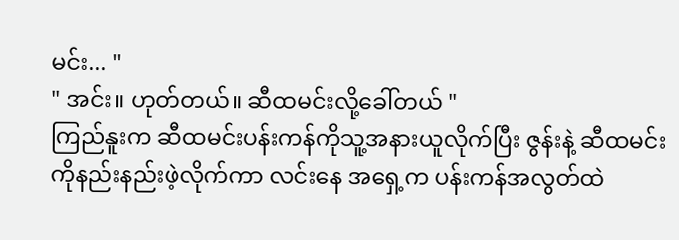မင်း... "
" အင်း။ ဟုတ်တယ်။ ဆီထမင်းလို့ခေါ်တယ် "
ကြည်နူးက ဆီထမင်းပန်းကန်ကိုသူ့အနားယူလိုက်ပြီး ဇွန်းနဲ့ ဆီထမင်းကိုနည်းနည်းဖဲ့လိုက်ကာ လင်းနေ အရှေ့က ပန်းကန်အလွတ်ထဲ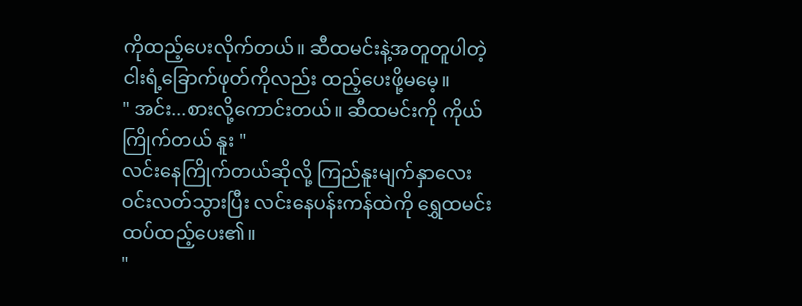ကိုထည့်ပေးလိုက်တယ်။ ဆီထမင်းနဲ့အတူတူပါတဲ့ ငါးရံ့ခြောက်ဖုတ်ကိုလည်း ထည့်ပေးဖို့မမေ့။
" အင်း...စားလို့ကောင်းတယ်။ ဆီထမင်းကို ကိုယ်ကြိုက်တယ် နူး "
လင်းနေကြိုက်တယ်ဆိုလို့ ကြည်နူးမျက်နှာလေး ဝင်းလတ်သွားပြီး လင်းနေပန်းကန်ထဲကို ရွှေထမင်းထပ်ထည့်ပေး၏။
"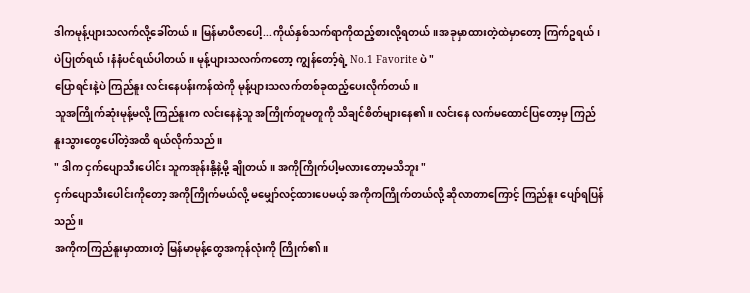ဒါကမုန့်ပျားသလက်လို့ခေါ်တယ်။ မြန်မာပီဇာပေါ့...ကိုယ်နှစ်သက်ရာကိုထည့်စားလို့ရတယ်။အခုမှာထားတဲ့ထဲမှာတော့ ကြက်ဥရယ်၊ပဲပြုတ်ရယ်၊နံနံပင်ရယ်ပါတယ်။ မုန့်ပျားသလက်ကတော့ ကျွန်တော့်ရဲ့ No.1 Favorite ပဲ "
ပြောရင်းနဲ့ပဲ ကြည်နူး လင်းနေပန်းကန်ထဲကို မုန့်ပျားသလက်တစ်ခုထည့်ပေးလိုက်တယ်။
သူအကြိုက်ဆုံးမုန့်မလို့ ကြည်နူးက လင်းနေနဲ့သူ အကြိုက်တူမတူကို သိချင်စိတ်များနေ၏။ လင်းနေ လက်မထောင်ပြတော့မှ ကြည်နူးသွားတွေပေါ်တဲ့အထိ ရယ်လိုက်သည်။
" ဒါက ငှက်ပျောသီးပေါင်း သူကအုန်းနို့နဲ့မို့ ချိုတယ်။ အကိုကြိုက်ပါ့မလားတော့မသိဘူး "
ငှက်ပျောသီးပေါင်းကိုတော့ အကိုကြိုက်မယ်လို့ မမျှော်လင့်ထားပေမယ့် အကိုကကြိုက်တယ်လို့ ဆိုလာတာကြောင့် ကြည်နူး ပျော်ရပြန်သည်။
အကိုကကြည်နူးမှာထားတဲ့ မြန်မာမုန့်တွေအကုန်လုံးကို ကြိုက်၏။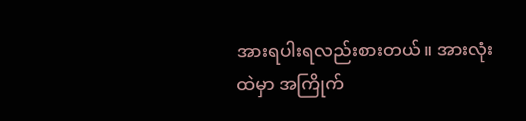အားရပါးရလည်းစားတယ်။ အားလုံးထဲမှာ အကြိုက်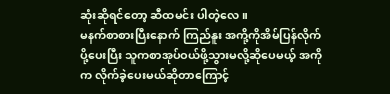ဆုံးဆိုရင်တော့ ဆီထမင်း ပါတဲ့လေ။
မနက်စာစားပြီးနောက် ကြည်နူး အကို့ကိုအိမ်ပြန်လိုက်ပို့ပေးပြီး သူကစာအုပ်ဝယ်ဖို့သွားမလို့ဆိုပေမယ့် အကိုက လိုက်ခဲ့ပေးမယ်ဆိုတာကြောင့်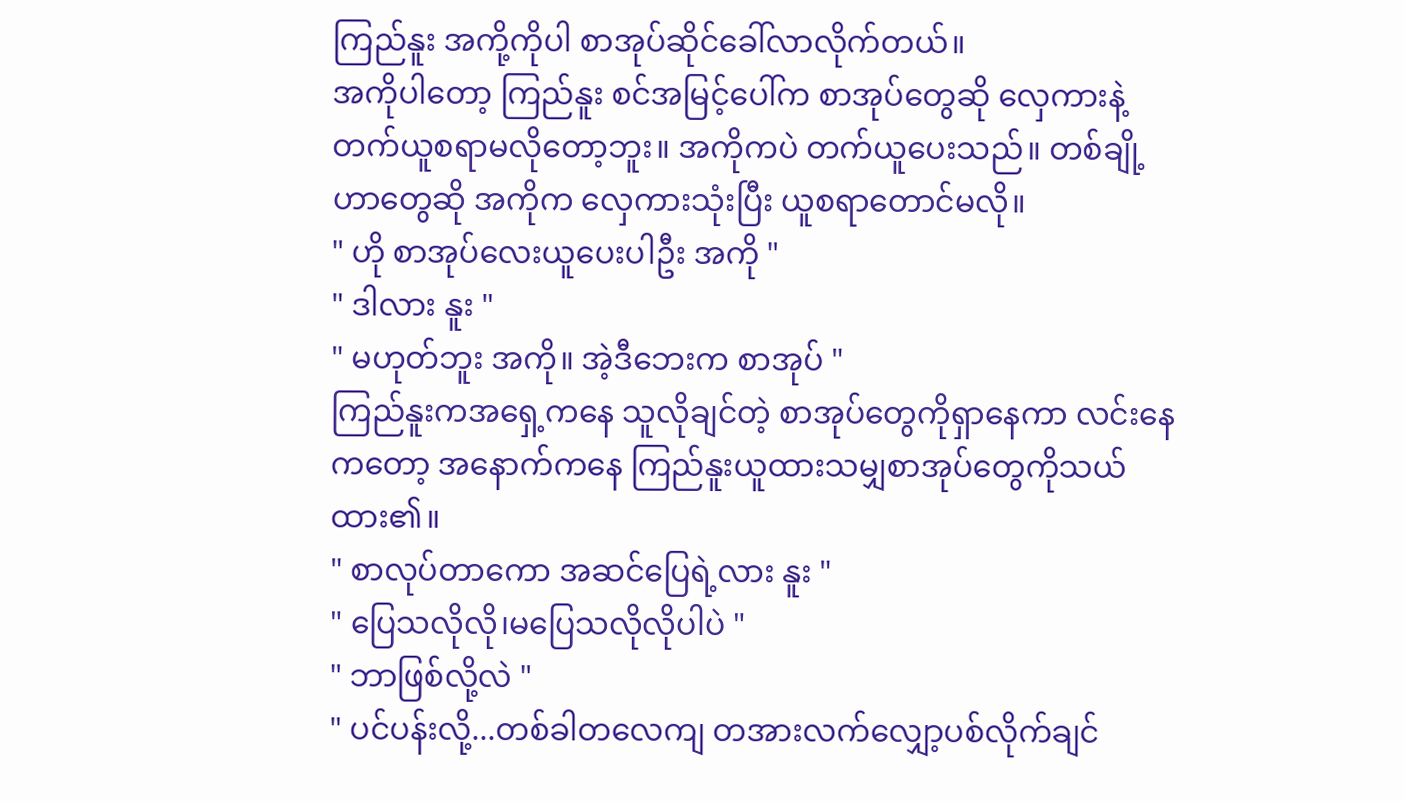ကြည်နူး အကို့ကိုပါ စာအုပ်ဆိုင်ခေါ်လာလိုက်တယ်။
အကိုပါတော့ ကြည်နူး စင်အမြင့်ပေါ်က စာအုပ်တွေဆို လှေကားနဲ့တက်ယူစရာမလိုတော့ဘူး။ အကိုကပဲ တက်ယူပေးသည်။ တစ်ချို့ဟာတွေဆို အကိုက လှေကားသုံးပြီး ယူစရာတောင်မလို။
" ဟို စာအုပ်လေးယူပေးပါဦး အကို "
" ဒါလား နူး "
" မဟုတ်ဘူး အကို။ အဲ့ဒီဘေးက စာအုပ် "
ကြည်နူးကအရှေ့ကနေ သူလိုချင်တဲ့ စာအုပ်တွေကိုရှာနေကာ လင်းနေကတော့ အနောက်ကနေ ကြည်နူးယူထားသမျှစာအုပ်တွေကိုသယ်ထား၏။
" စာလုပ်တာကော အဆင်ပြေရဲ့လား နူး "
" ပြေသလိုလို၊မပြေသလိုလိုပါပဲ "
" ဘာဖြစ်လို့လဲ "
" ပင်ပန်းလို့...တစ်ခါတလေကျ တအားလက်လျှော့ပစ်လိုက်ချင်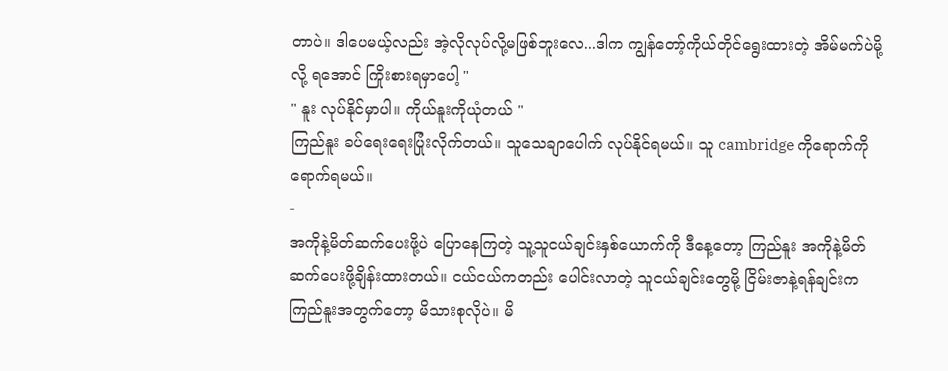တာပဲ။ ဒါပေမယ့်လည်း အဲ့လိုလုပ်လို့မဖြစ်ဘူးလေ...ဒါက ကျွန်တော့်ကိုယ်တိုင်ရွေးထားတဲ့ အိမ်မက်ပဲမို့လို့ ရအောင် ကြိုးစားရမှာပေါ့ "
" နူး လုပ်နိုင်မှာပါ။ ကိုယ်နူးကိုယုံတယ် "
ကြည်နူး ခပ်ရေးရေးပြုံးလိုက်တယ်။ သူသေချာပေါက် လုပ်နိုင်ရမယ်။ သူ cambridge ကိုရောက်ကိုရောက်ရမယ်။
-
အကိုနဲ့မိတ်ဆက်ပေးဖို့ပဲ ပြောနေကြတဲ့ သူ့သူငယ်ချင်းနှစ်ယောက်ကို ဒီနေ့တော့ ကြည်နူး အကိုနဲ့မိတ်ဆက်ပေးဖို့ချိန်းထားတယ်။ ငယ်ငယ်ကတည်း ပေါင်းလာတဲ့ သူငယ်ချင်းတွေမို့ ငြိမ်းဇာနဲ့ရန်ချင်းက ကြည်နူးအတွက်တော့ မိသားစုလိုပဲ။ မိ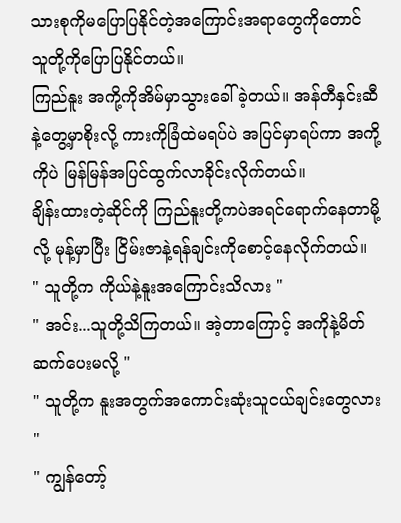သားစုကိုမပြောပြနိုင်တဲ့အကြောင်းအရာတွေကိုတောင် သူတို့ကိုပြောပြနိုင်တယ်။
ကြည်နူး အကို့ကိုအိမ်မှာသွားခေါ်ခဲ့တယ်။ အန်တီနှင်းဆီနဲ့တွေ့မှာစိုးလို့ ကားကိုခြံထဲမရပ်ပဲ အပြင်မှာရပ်ကာ အကို့ကိုပဲ မြန်မြန်အပြင်ထွက်လာခိုင်းလိုက်တယ်။
ချိန်းထားတဲ့ဆိုင်ကို ကြည်နူးတို့ကပဲအရင်ရောက်နေတာမို့လို့ မုန့်မှာပြီး ငြိမ်းဇာနဲ့ရန်ချင်းကိုစောင့်နေလိုက်တယ်။
" သူတို့က ကိုယ်နဲ့နူးအကြောင်းသိလား "
" အင်း...သူတို့သိကြတယ်။ အဲ့တာကြောင့် အကိုနဲ့မိတ်ဆက်ပေးမလို့ "
" သူတို့က နူးအတွက်အကောင်းဆုံးသူငယ်ချင်းတွေလား "
" ကျွန်တော့်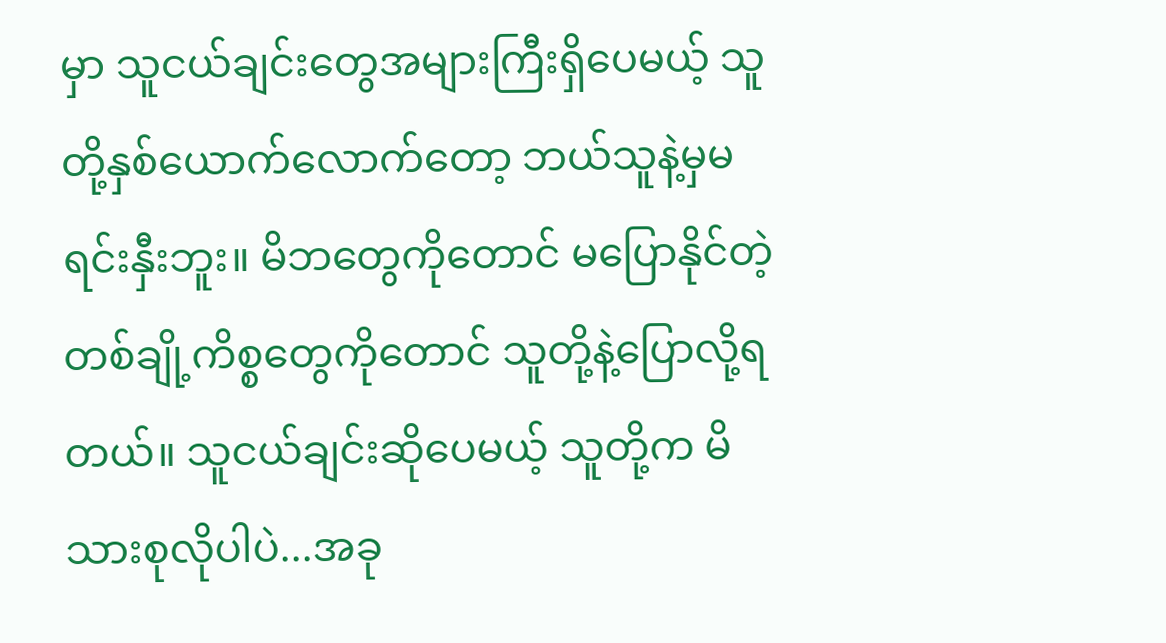မှာ သူငယ်ချင်းတွေအများကြီးရှိပေမယ့် သူတို့နှစ်ယောက်လောက်တော့ ဘယ်သူနဲ့မှမရင်းနှီးဘူး။ မိဘတွေကိုတောင် မပြောနိုင်တဲ့တစ်ချို့ကိစ္စတွေကိုတောင် သူတို့နဲ့ပြောလို့ရတယ်။ သူငယ်ချင်းဆိုပေမယ့် သူတို့က မိသားစုလိုပါပဲ...အခု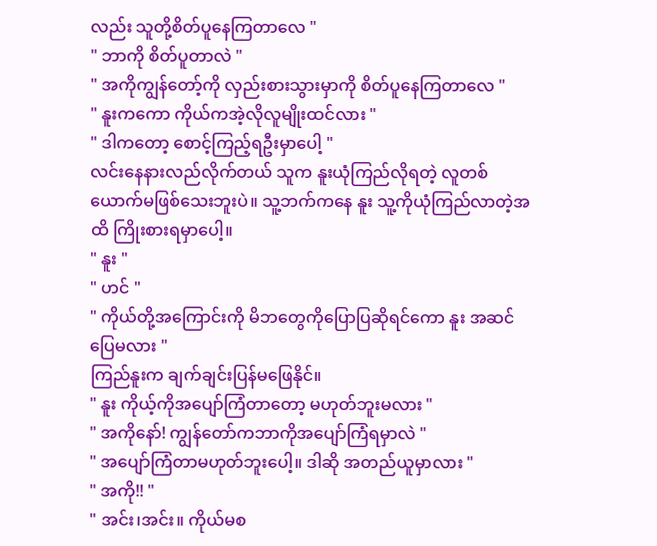လည်း သူတို့စိတ်ပူနေကြတာလေ "
" ဘာကို စိတ်ပူတာလဲ "
" အကိုကျွန်တော့်ကို လှည်းစားသွားမှာကို စိတ်ပူနေကြတာလေ "
" နူးကကော ကိုယ်ကအဲ့လိုလူမျိုးထင်လား "
" ဒါကတော့ စောင့်ကြည့်ရဦးမှာပေါ့ "
လင်းနေနားလည်လိုက်တယ် သူက နူးယုံကြည်လိုရတဲ့ လူတစ်ယောက်မဖြစ်သေးဘူးပဲ။ သူ့ဘက်ကနေ နူး သူ့ကိုယုံကြည်လာတဲ့အထိ ကြိုးစားရမှာပေါ့။
" နူး "
" ဟင် "
" ကိုယ်တို့အကြောင်းကို မိဘတွေကိုပြောပြဆိုရင်ကော နူး အဆင်ပြေမလား "
ကြည်နူးက ချက်ချင်းပြန်မဖြေနိုင်။
" နူး ကိုယ့်ကိုအပျော်ကြံတာတော့ မဟုတ်ဘူးမလား "
" အကိုနော်! ကျွန်တော်ကဘာကိုအပျော်ကြံရမှာလဲ "
" အပျော်ကြံတာမဟုတ်ဘူးပေါ့။ ဒါဆို အတည်ယူမှာလား "
" အကို!! "
" အင်း၊အင်း။ ကိုယ်မစ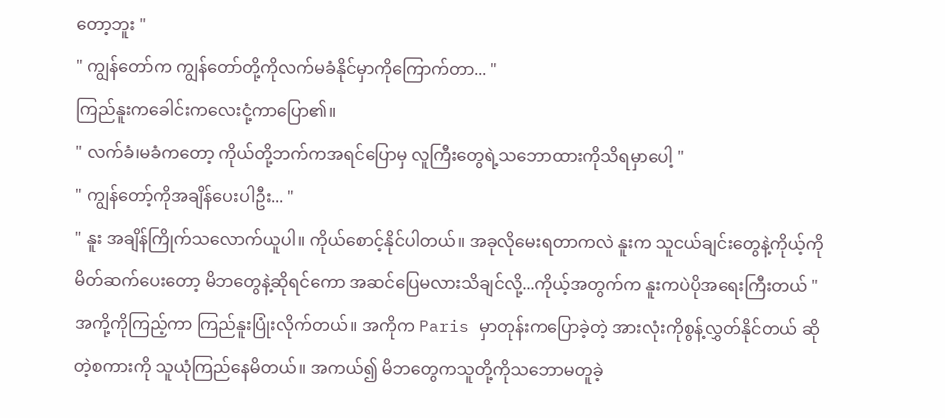တော့ဘူး "
" ကျွန်တော်က ကျွန်တော်တို့ကိုလက်မခံနိုင်မှာကိုကြောက်တာ... "
ကြည်နူးကခေါင်းကလေးငုံ့ကာပြော၏။
" လက်ခံ၊မခံကတော့ ကိုယ်တို့ဘက်ကအရင်ပြောမှ လူကြီးတွေရဲ့သဘောထားကိုသိရမှာပေါ့ "
" ကျွန်တော့်ကိုအချိန်ပေးပါဦး... "
" နူး အချိန်ကြိုက်သလောက်ယူပါ။ ကိုယ်စောင့်နိုင်ပါတယ်။ အခုလိုမေးရတာကလဲ နူးက သူငယ်ချင်းတွေနဲ့ကိုယ့်ကိုမိတ်ဆက်ပေးတော့ မိဘတွေနဲ့ဆိုရင်ကော အဆင်ပြေမလားသိချင်လို့...ကိုယ့်အတွက်က နူးကပဲပိုအရေးကြီးတယ် "
အကို့ကိုကြည့်ကာ ကြည်နူးပြုံးလိုက်တယ်။ အကိုက Paris မှာတုန်းကပြောခဲ့တဲ့ အားလုံးကိုစွန့်လွှတ်နိုင်တယ် ဆိုတဲ့စကားကို သူယုံကြည်နေမိတယ်။ အကယ်၍ မိဘတွေကသူတို့ကိုသဘောမတူခဲ့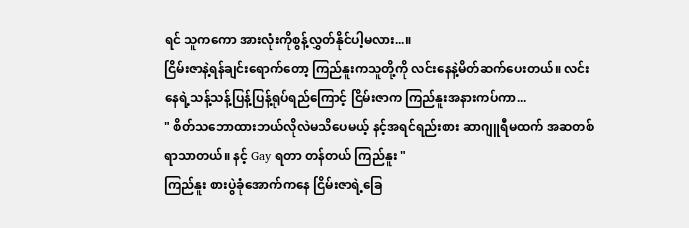ရင် သူကကော အားလုံးကိုစွန့်လွှတ်နိုင်ပါ့မလား...။
ငြိမ်းဇာနဲ့ရန်ချင်းရောက်တော့ ကြည်နူးကသူတို့ကို လင်းနေနဲ့မိတ်ဆက်ပေးတယ်။ လင်းနေရဲ့သန့်သန့်ပြန့်ပြန့်ရုပ်ရည်ကြောင့် ငြိမ်းဇာက ကြည်နူးအနားကပ်ကာ...
" စိတ်သဘောထားဘယ်လိုလဲမသိပေမယ့် နင့်အရင်ရည်းစား ဆာဂျူရီမထက် အဆတစ်ရာသာတယ်။ နင့် Gay ရတာ တန်တယ် ကြည်နူး "
ကြည်နူး စားပွဲခုံအောက်ကနေ ငြိမ်းဇာရဲ့ခြေ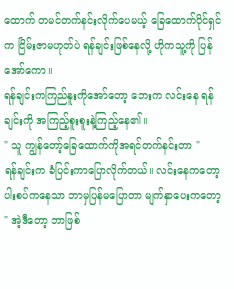ထောက် တမင်တက်နင်းလိုက်ပေမယ့် ခြေထောက်ပိုင်ရှင်က ငြိမ်းဇာမဟုတ်ပဲ ရန်ချင်းဖြစ်နေလို့ ဟိုကသူ့ကို ပြန်အော်ကော။
ရန်ချင်းကကြည်နူးကိုအော်တော့ ဘေးက လင်းနေ ရန်ချင်းကို အကြည့်စူးစူးနဲ့ကြည့်နေ၏။
" သူ ကျွန်တော့်ခြေထောက်ကိုအရင်တက်နင်းတာ "
ရန်ချင်းက ခံပြင်းကာပြောလိုက်တယ်။ လင်းနေကတော့ ပါးစပ်ကနေသာ ဘာမှပြန်မပြောတာ မျက်နှာပေးကတော့
" အဲ့ဒီတော့ ဘာဖြစ်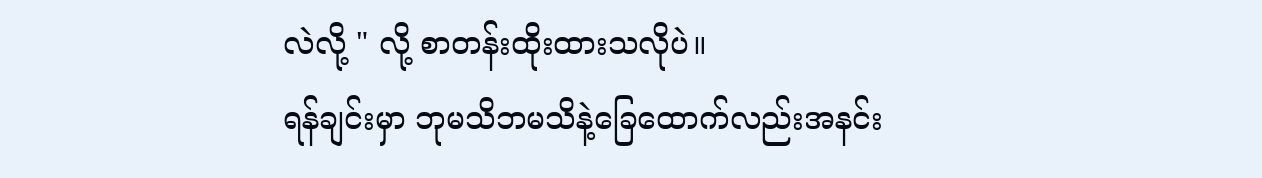လဲလို့ " လို့ စာတန်းထိုးထားသလိုပဲ။
ရန်ချင်းမှာ ဘုမသိဘမသိနဲ့ခြေထောက်လည်းအနင်း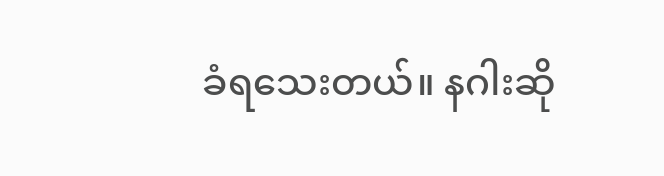ခံရသေးတယ်။ နဂါးဆို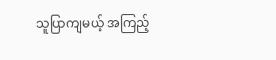သူပြာကျမယ့် အကြည့်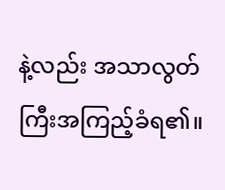နဲ့လည်း အသာလွတ်ကြီးအကြည့်ခံရ၏။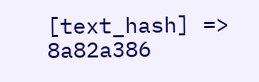[text_hash] => 8a82a386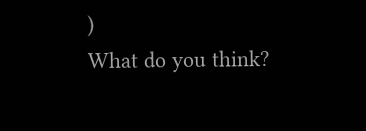)
What do you think?